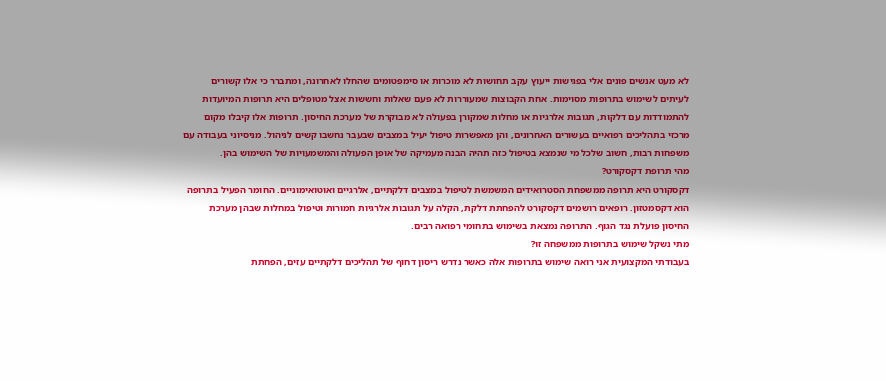לא מעט אנשים פונים אלי בפגישות ייעוץ עקב תחושות לא מוכרות או סימפטומים שהחלו לאחרונה, ומתברר כי אלו קשורים לעיתים לשימוש בתרופות מסוימות. אחת הקבוצות שמעוררות לא פעם שאלות וחששות אצל מטופלים היא תרופות המיועדות להתמודדות עם דלקות, תגובות אלרגיות או מחלות שמקורן בפעולה לא מבוקרת של מערכת החיסון. תרופות אלו קיבלו מקום מרכזי בתהליכים רפואיים בעשורים האחרונים, והן מאפשרות טיפול יעיל במצבים שבעבר נחשבו קשים לניהול. מניסיוני בעבודה עם משפחות רבות, חשוב שלכל מי שנמצא בטיפול כזה תהיה הבנה מעמיקה של אופן הפעולה והמשמעויות של השימוש בהן.
מהי תרופת דקסקורט?
דקסקורט היא תרופה ממשפחת הסטרואידים המשמשת לטיפול במצבים דלקתיים, אלרגיים ואוטואימוניים. החומר הפעיל בתרופה הוא דקסמטזון. רופאים רושמים דקסקורט להפחתת דלקת, הקלה על תגובות אלרגיות חמורות וטיפול במחלות שבהן מערכת החיסון פועלת נגד הגוף. התרופה נמצאת בשימוש בתחומי רפואה רבים.
מתי נשקל שימוש בתרופות ממשפחה זו?
בעבודתי המקצועית אני רואה שימוש בתרופות אלה כאשר נדרש ריסון דחוף של תהליכים דלקתיים עזים, הפחתת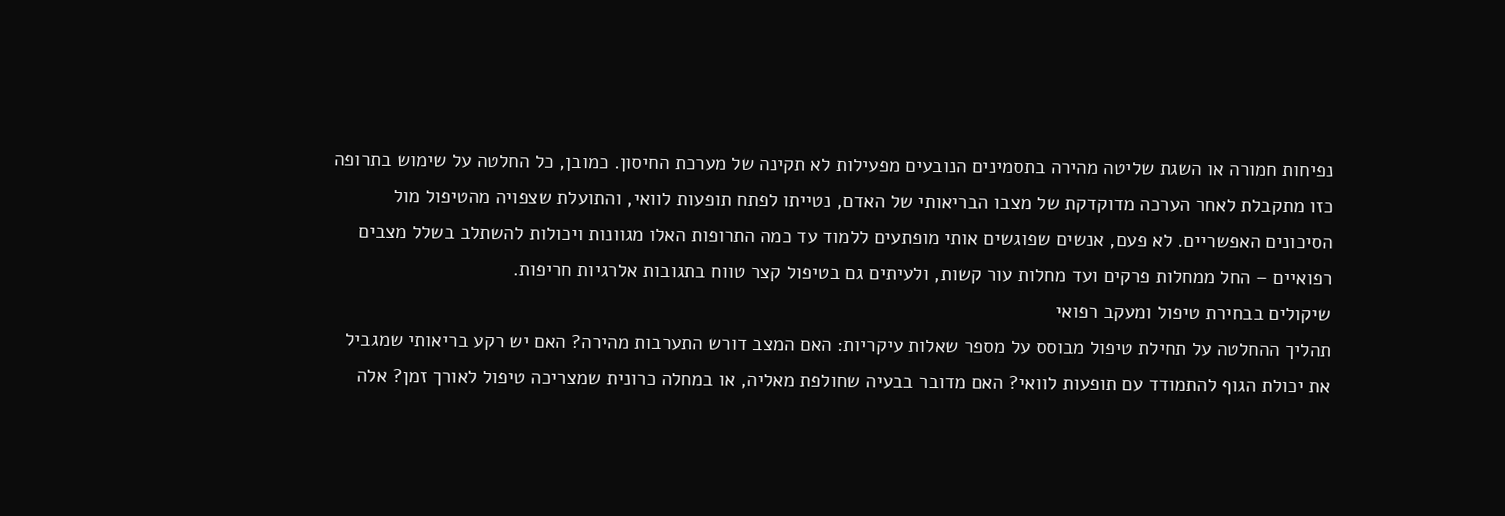נפיחות חמורה או השגת שליטה מהירה בתסמינים הנובעים מפעילות לא תקינה של מערכת החיסון. כמובן, כל החלטה על שימוש בתרופה כזו מתקבלת לאחר הערכה מדוקדקת של מצבו הבריאותי של האדם, נטייתו לפתח תופעות לוואי, והתועלת שצפויה מהטיפול מול הסיכונים האפשריים. לא פעם, אנשים שפוגשים אותי מופתעים ללמוד עד כמה התרופות האלו מגוונות ויכולות להשתלב בשלל מצבים רפואיים – החל ממחלות פרקים ועד מחלות עור קשות, ולעיתים גם בטיפול קצר טווח בתגובות אלרגיות חריפות.
שיקולים בבחירת טיפול ומעקב רפואי
תהליך ההחלטה על תחילת טיפול מבוסס על מספר שאלות עיקריות: האם המצב דורש התערבות מהירה? האם יש רקע בריאותי שמגביל את יכולת הגוף להתמודד עם תופעות לוואי? האם מדובר בבעיה שחולפת מאליה, או במחלה כרונית שמצריכה טיפול לאורך זמן? אלה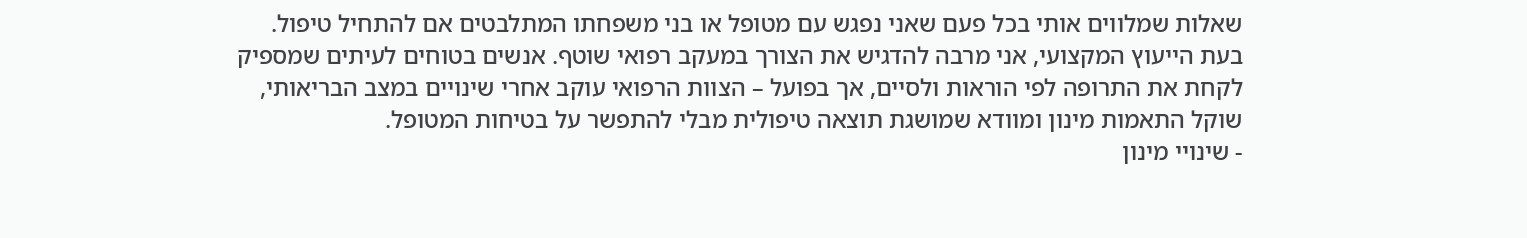שאלות שמלווים אותי בכל פעם שאני נפגש עם מטופל או בני משפחתו המתלבטים אם להתחיל טיפול.
בעת הייעוץ המקצועי, אני מרבה להדגיש את הצורך במעקב רפואי שוטף. אנשים בטוחים לעיתים שמספיק לקחת את התרופה לפי הוראות ולסיים, אך בפועל – הצוות הרפואי עוקב אחרי שינויים במצב הבריאותי, שוקל התאמות מינון ומוודא שמושגת תוצאה טיפולית מבלי להתפשר על בטיחות המטופל.
- שינויי מינון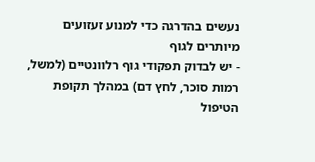נעשים בהדרגה כדי למנוע זעזועים מיותרים לגוף
- יש לבדוק תפקודי גוף רלוונטיים (למשל, רמות סוכר, לחץ דם) במהלך תקופת הטיפול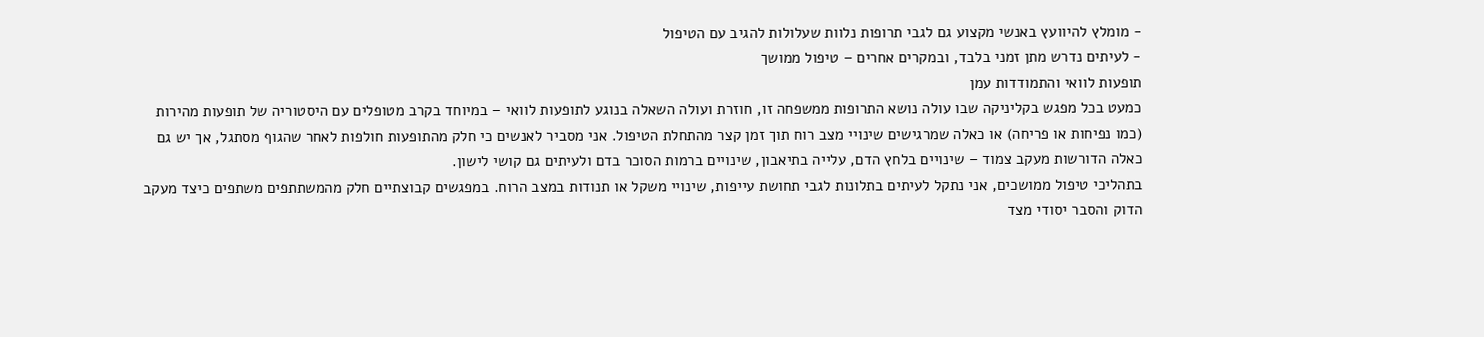- מומלץ להיוועץ באנשי מקצוע גם לגבי תרופות נלוות שעלולות להגיב עם הטיפול
- לעיתים נדרש מתן זמני בלבד, ובמקרים אחרים – טיפול ממושך
תופעות לוואי והתמודדות עמן
כמעט בכל מפגש בקליניקה שבו עולה נושא התרופות ממשפחה זו, חוזרת ועולה השאלה בנוגע לתופעות לוואי – במיוחד בקרב מטופלים עם היסטוריה של תופעות מהירות (כמו נפיחות או פריחה) או כאלה שמרגישים שינויי מצב רוח תוך זמן קצר מהתחלת הטיפול. אני מסביר לאנשים כי חלק מהתופעות חולפות לאחר שהגוף מסתגל, אך יש גם כאלה הדורשות מעקב צמוד – שינויים בלחץ הדם, עלייה בתיאבון, שינויים ברמות הסוכר בדם ולעיתים גם קושי לישון.
בתהליכי טיפול ממושכים, אני נתקל לעיתים בתלונות לגבי תחושת עייפות, שינויי משקל או תנודות במצב הרוח. במפגשים קבוצתיים חלק מהמשתתפים משתפים כיצד מעקב הדוק והסבר יסודי מצד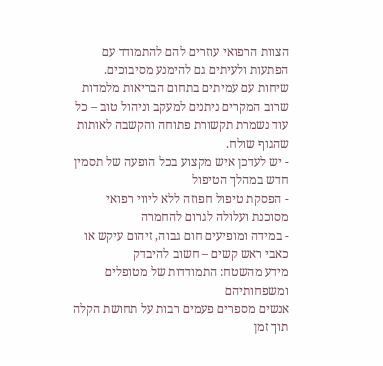הצוות הרפואי עוזרים להם להתמודד עם הפתעות ולעיתים גם להימנע מסיבוכים. שיחות עם עמיתים בתחום הבריאות מלמדות שרוב המקרים ניתנים למעקב וניהול טוב – כל עוד נשמרת תקשורת פתוחה והקשבה לאותות שהגוף שולח.
- יש לעדכן איש מקצוע בכל הופעה של תסמין חדש במהלך הטיפול
- הפסקת טיפול חפוזה ללא ליווי רפואי מסוכנת ועלולה לגרום להחמרה
- במידה ומופיעים חום גבוה, זיהום עיקש או כאבי ראש קשים – חשוב להיבדק
מידע מהשטח: התמודדות של מטופלים ומשפחותיהם
אנשים מספרים פעמים רבות על תחושת הקלה תוך זמן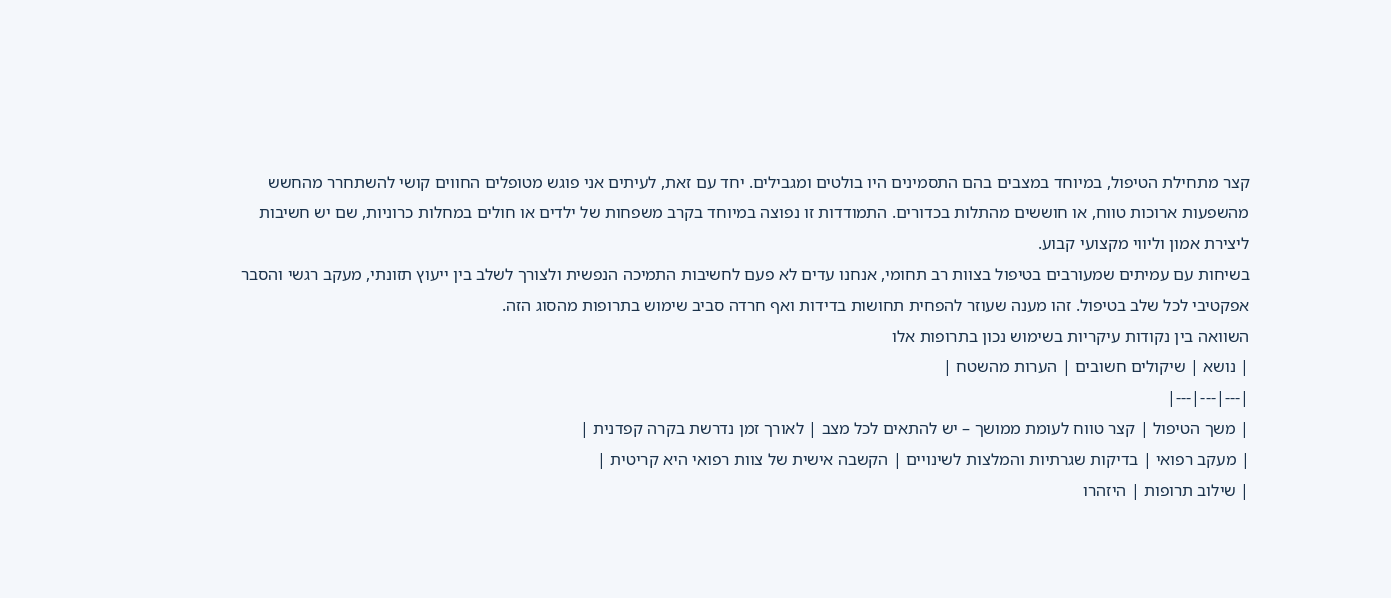קצר מתחילת הטיפול, במיוחד במצבים בהם התסמינים היו בולטים ומגבילים. יחד עם זאת, לעיתים אני פוגש מטופלים החווים קושי להשתחרר מהחשש מהשפעות ארוכות טווח, או חוששים מהתלות בכדורים. התמודדות זו נפוצה במיוחד בקרב משפחות של ילדים או חולים במחלות כרוניות, שם יש חשיבות ליצירת אמון וליווי מקצועי קבוע.
בשיחות עם עמיתים שמעורבים בטיפול בצוות רב תחומי, אנחנו עדים לא פעם לחשיבות התמיכה הנפשית ולצורך לשלב בין ייעוץ תזונתי, מעקב רגשי והסבר אפקטיבי לכל שלב בטיפול. זהו מענה שעוזר להפחית תחושות בדידות ואף חרדה סביב שימוש בתרופות מהסוג הזה.
השוואה בין נקודות עיקריות בשימוש נכון בתרופות אלו
| נושא | שיקולים חשובים | הערות מהשטח |
|---|---|---|
| משך הטיפול | קצר טווח לעומת ממושך – יש להתאים לכל מצב | לאורך זמן נדרשת בקרה קפדנית |
| מעקב רפואי | בדיקות שגרתיות והמלצות לשינויים | הקשבה אישית של צוות רפואי היא קריטית |
| שילוב תרופות | היזהרו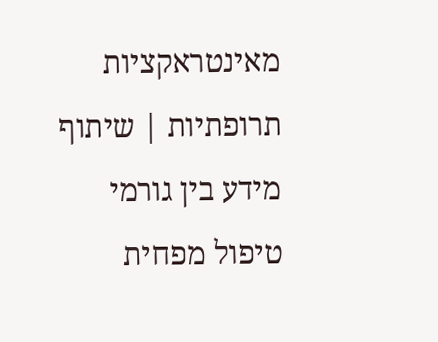מאינטראקציות תרופתיות | שיתוף מידע בין גורמי טיפול מפחית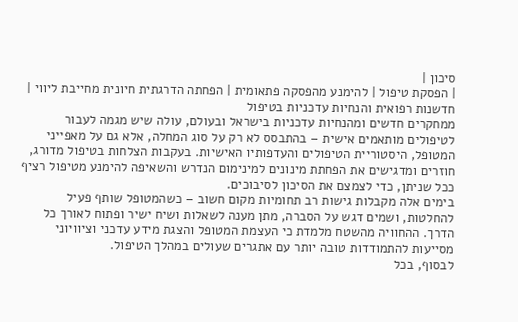סיכון |
| הפסקת טיפול | להימנע מהפסקה פתאומית | הפחתה הדרגתית חיונית מחייבת ליווי |
חדשנות רפואית והנחיות עדכניות בטיפול
ממחקרים חדשים ומהנחיות עדכניות בישראל ובעולם, עולה שיש מגמה לעבור לטיפולים מותאמים אישית – בהתבסס לא רק על סוג המחלה, אלא גם על מאפייני המטופל, היסטוריית הטיפולים והעדפותיו האישיות. בעקבות הצלחות בטיפול מדורג, חוזרים ומדגישים את הפחתת מינונים למינימום הנדרש והשאיפה להימנע מטיפול רציף ככל שניתן, כדי לצמצם את הסיכון לסיבוכים.
בימים אלה מקבלות גישות רב תחומיות מקום חשוב – כשהמטופל שותף פעיל להחלטות, ושמים דגש על הסברה, מתן מענה לשאלות ושיח ישיר ופתוח לאורך כל הדרך. ההחוויה מהשטח מלמדת כי העצמת המטופל והצגת מידע עדכני וציוויוני מסייעות להתמודדות טובה יותר עם אתגרים שעולים במהלך הטיפול.
לבסוף, בכל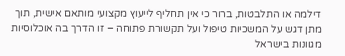דילמה או התלבטות, ברור כי אין תחליף לייעוץ מקצועי מותאם אישית, תוך מתן דגש על המשכיות טיפול ועל תקשורת פתוחה – זו הדרך בה אוכלוסיות מגוונות בישראל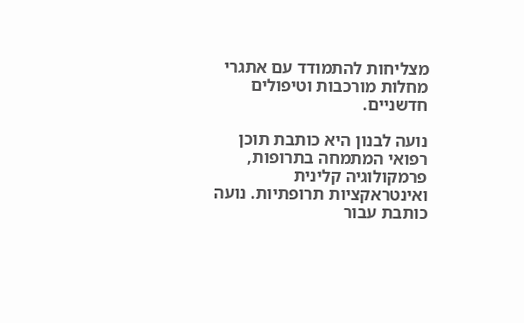מצליחות להתמודד עם אתגרי מחלות מורכבות וטיפולים חדשניים.

נועה לבנון היא כותבת תוכן רפואי המתמחה בתרופות, פרמקולוגיה קלינית ואינטראקציות תרופתיות. נועה כותבת עבור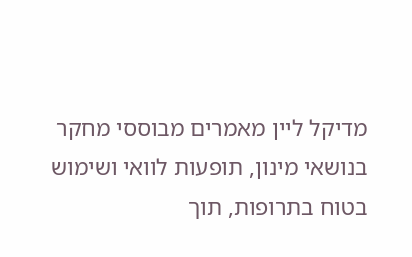מדיקל ליין מאמרים מבוססי מחקר בנושאי מינון, תופעות לוואי ושימוש בטוח בתרופות, תוך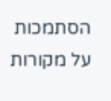הסתמכות על מקורות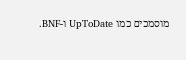מוסמכים כמו UpToDate ו-BNF.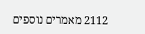2112 מאמרים נוספים